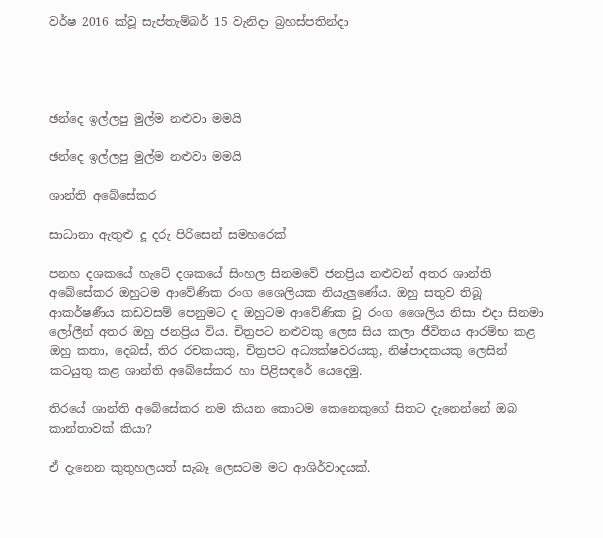වර්ෂ 2016 ක්වූ සැප්තැම්බර් 15 වැනිදා බ්‍රහස්පතින්දා




ඡන්දෙ ඉල්ලපු මුල්ම නළුවා මමයි

ඡන්දෙ ඉල්ලපු මුල්ම නළුවා මමයි

ශාන්ති අබේසේකර

සාධානා ඇතුළු දූ දරු පිරිසෙන් සමහරෙක්

පනහ දශකයේ හැටේ දශකයේ සිංහල සිනමවේ ජනප්‍රිය නළුවන් අතර ශාන්ති අබේසේකර ඔහුටම ආවේණික රංග ශෛලියක නියැලුණේය. ඔහු සතුව තිබූ ආකර්ෂණීය කඩවසම් පෙනුමට ද ඔහුටම ආවේණික වූ රංග ශෛලිය නිසා එදා සිනමා ලෝලීන් අතර ඔහු ජනප්‍රිය විය. චිත්‍රපට නළුවකු ලෙස සිය කලා ජීවිතය ආරම්භ කළ ඔහු කතා, දෙබස්, තිර රචකයකු, චිත්‍රපට අධ්‍යක්ෂවරයකු, නිෂ්පාදකයකු ලෙසින් කටයුතු කළ ශාන්ති අබේසේකර හා පිළිසඳරේ යෙදෙමු.

තිරයේ ශාන්ති අබේසේකර නම කියන කොටම කෙනෙකුගේ සිතට දැනෙන්නේ ඔබ කාන්තාවක් කියා?

ඒ දැනෙන කුතුහලයත් සැබෑ ලෙසටම මට ආශිර්වාදයක්.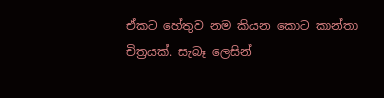ඒකට හේතුව නම කියන කොට කාන්තා චිත්‍රයක්. සැබෑ ලෙසින්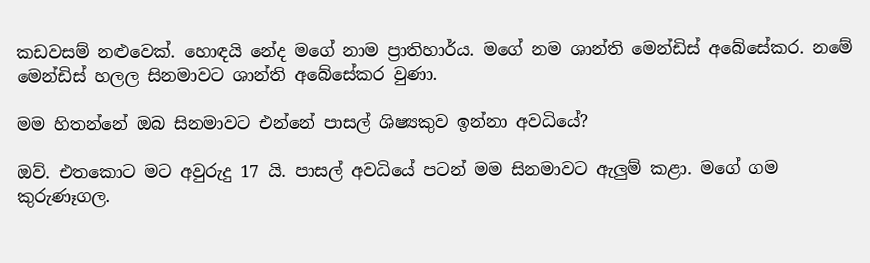කඩවසම් නළුවෙක්. හොඳයි නේද මගේ නාම ප්‍රාතිහාර්ය. මගේ නම ශාන්ති මෙන්ඩිස් අබේසේකර. නමේ මෙන්ඩිස් හලල සිනමාවට ශාන්ති අබේසේකර වුණා.

මම හිතන්නේ ඔබ සිනමාවට එන්නේ පාසල් ශිෂ්‍යකුව ඉන්නා අවධියේ?

ඔව්. එතකොට මට අවුරුදු 17 යි. පාසල් අවධියේ පටන් මම සිනමාවට ඇලුම් කළා. මගේ ගම කුරුණෑගල.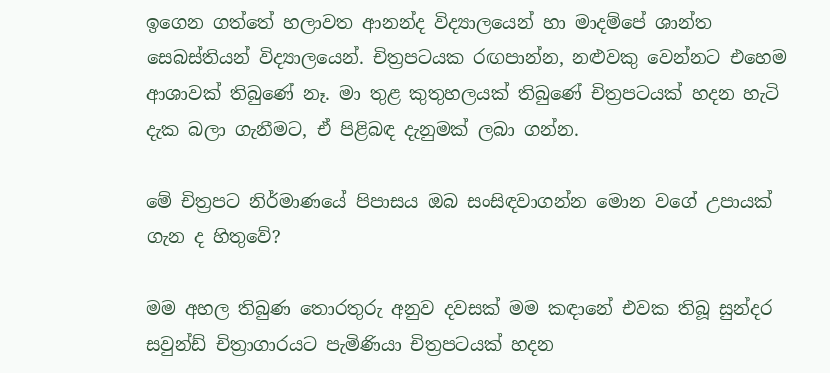ඉගෙන ගත්තේ හලාවත ආනන්ද විද්‍යාලයෙන් හා මාදම්පේ ශාන්ත සෙබස්තියන් විද්‍යාලයෙන්. චිත්‍රපටයක රඟපාන්න, නළුවකු වෙන්නට එහෙම ආශාවක් තිබුණේ නෑ. මා තුළ කුතුහලයක් තිබුණේ චිත්‍රපටයක් හදන හැටි දැක බලා ගැනීමට, ඒ පිළිබඳ දැනුමක් ලබා ගන්න.

මේ චිත්‍රපට නිර්මාණයේ පිපාසය ඔබ සංසිඳවාගන්න මොන වගේ උපායක් ගැන ද හිතුවේ?

මම අහල තිබුණ තොරතුරු අනුව දවසක් මම කඳානේ එවක තිබූ සුන්දර සවුන්ඩ් චිත්‍රාගාරයට පැමිණියා චිත්‍රපටයක් හදන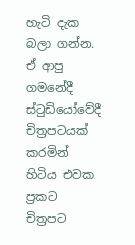හැටි දැක බලා ගන්න. ඒ ආපු ගමනේදී ස්ටුඩියෝවේදී චිත්‍රපටයක් කරමින් හිටිය එවක ප්‍රකට චිත්‍රපට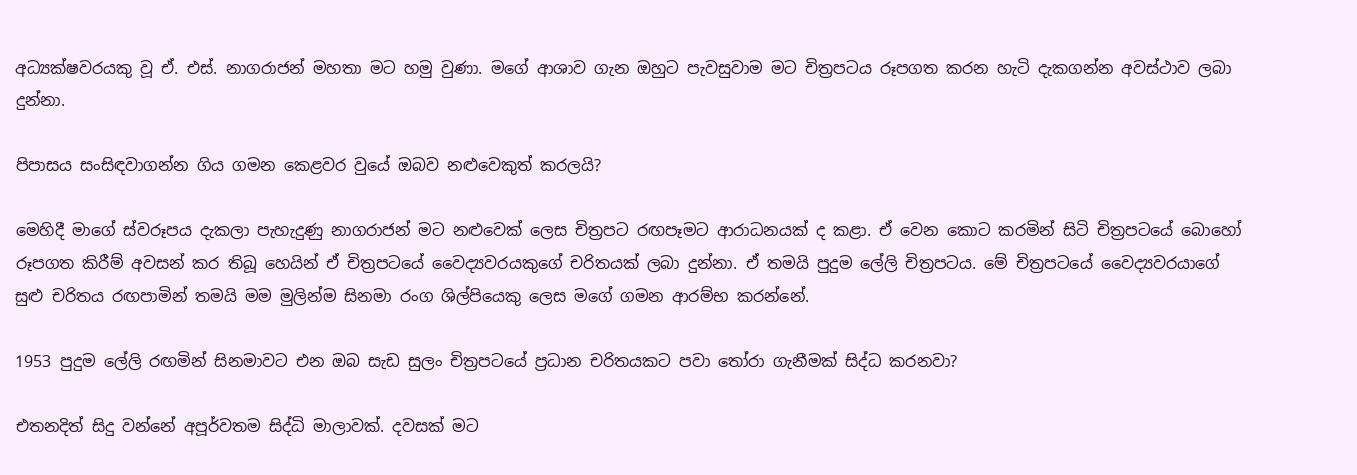අධ්‍යක්ෂවරයකු වූ ඒ. එස්. නාගරාජන් මහතා මට හමු වුණා. මගේ ආශාව ගැන ඔහුට පැවසුවාම මට චිත්‍රපටය රූපගත කරන හැටි දැකගන්න අවස්ථාව ලබා දුන්නා.

පිපාසය සංසිඳවාගන්න ගිය ගමන කෙළවර වුයේ ඔබව නළුවෙකුත් කරලයි?

මෙහිදී මාගේ ස්වරූපය දැකලා පැහැදුණු නාගරාජන් මට නළුවෙක් ලෙස චිත්‍රපට රඟපෑමට ආරාධනයක් ද කළා. ඒ වෙන කොට කරමින් සිටි චිත්‍රපටයේ බොහෝ රූපගත කිරීම් අවසන් කර තිබූ හෙයින් ඒ චිත්‍රපටයේ වෛද්‍යවරයකුගේ චරිතයක් ලබා දුන්නා. ඒ තමයි පුදුම ලේලි චිත්‍රපටය. මේ චිත්‍රපටයේ වෛද්‍යවරයාගේ සුළු චරිතය රඟපාමින් තමයි මම මුලින්ම සිනමා රංග ශිල්පියෙකු ලෙස මගේ ගමන ආරම්භ කරන්නේ.

1953 පුදුම ලේලි රඟමින් සිනමාවට එන ඔබ සැඩ සුලං චිත්‍රපටයේ ප්‍රධාන චරිතයකට පවා තෝරා ගැනීමක් සිද්ධ කරනවා?

එතනදිත් සිදු වන්නේ අපූර්වතම සිද්ධි මාලාවක්. දවසක් මට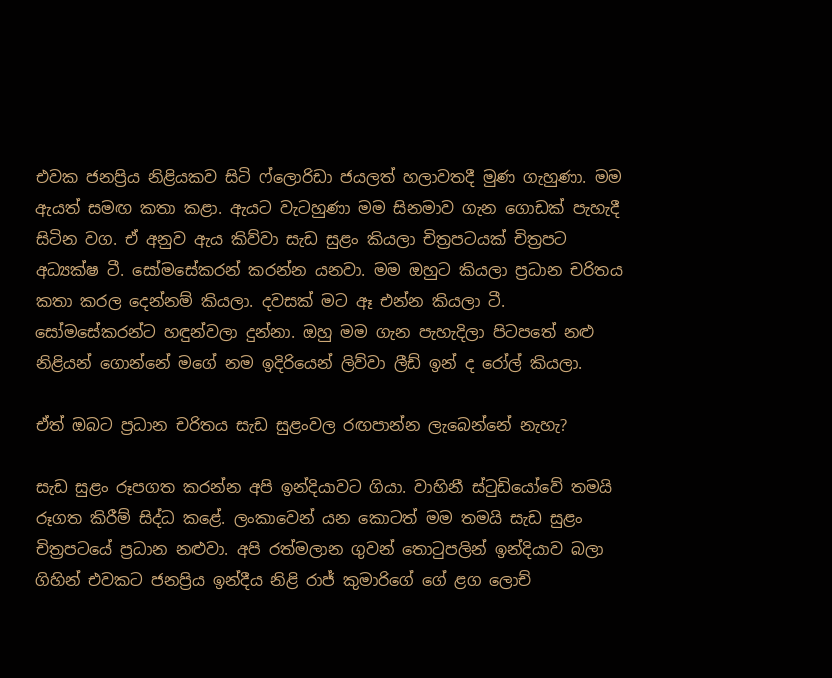එවක ජනප්‍රිය නිළියකව සිටි ෆ්ලොරිඩා ජයලත් හලාවතදී මුණ ගැහුණා. මම ඇයත් සමඟ කතා කළා. ඇයට වැටහුණා මම සිනමාව ගැන ගොඩක් පැහැදී සිටින වග. ඒ අනුව ඇය කිව්වා සැඩ සුළං කියලා චිත්‍රපටයක් චිත්‍රපට අධ්‍යක්ෂ ටී. සෝමසේකරන් කරන්න යනවා. මම ඔහුට කියලා ප්‍රධාන චරිතය කතා කරල දෙන්නම් කියලා. දවසක් මට ඈ එන්න කියලා ටී. සෝමසේකරන්ට හඳුන්වලා දුන්නා. ඔහු මම ගැන පැහැදිලා පිටපතේ නළු නිළියන් ගොන්නේ මගේ නම ඉදිරියෙන් ලිව්වා ලීඩ් ඉන් ද රෝල් කියලා.

ඒත් ඔබට ප්‍රධාන චරිතය සැඩ සුළංවල රඟපාන්න ලැබෙන්නේ නැහැ?

සැඩ සුළං රූපගත කරන්න අපි ඉන්දියාවට ගියා. වාහිනී ස්ටුඩියෝවේ තමයි රූගත කිරීම් සිද්ධ කළේ. ලංකාවෙන් යන කොටත් මම තමයි සැඩ සුළං චිත්‍රපටයේ ප්‍රධාන නළුවා. අපි රත්මලාන ගුවන් තොටුපලින් ඉන්දියාව බලා ගිහින් එවකට ජනප්‍රිය ඉන්දීය නිළි රාජ් කුමාරිගේ ගේ ළග ලොච්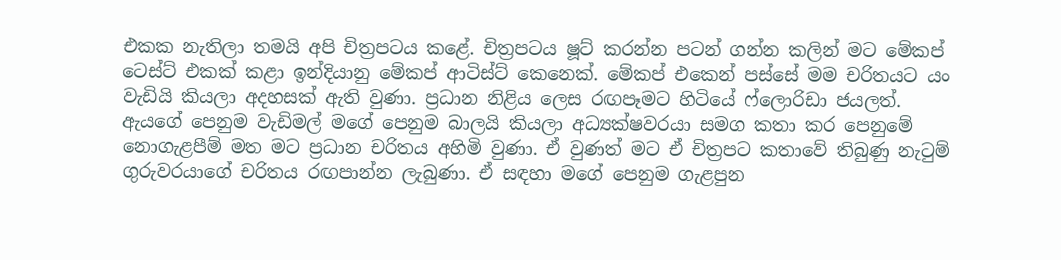එකක නැතිලා තමයි අපි චිත්‍රපටය කළේ. චිත්‍රපටය ෂූට් කරන්න පටන් ගන්න කලින් මට මේකප් ටෙස්ට් එකක් කළා ඉන්දියානු මේකප් ආටිස්ට් කෙනෙක්. මේකප් එකෙන් පස්සේ මම චරිතයට යං වැඩියි කියලා අදහසක් ඇති වුණා. ප්‍රධාන නිළිය ලෙස රඟපෑමට හිටියේ ෆ්ලොරිඩා ජයලත්. ඇයගේ පෙනුම වැඩිමල් මගේ පෙනුම බාලයි කියලා අධ්‍යක්ෂවරයා සමග කතා කර පෙනුමේ නොගැළපීම් මත මට ප්‍රධාන චරිතය අහිමි වුණා. ඒ වුණත් මට ඒ චිත්‍රපට කතාවේ තිබුණු නැටුම් ගුරුවරයාගේ චරිතය රඟපාන්න ලැබුණා. ඒ සඳහා මගේ පෙනුම ගැළපුන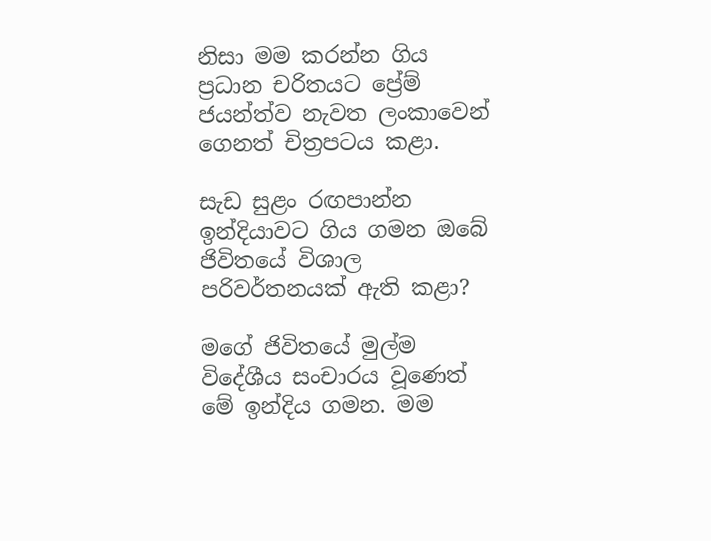නිසා මම කරන්න ගිය ප්‍රධාන චරිතයට ප්‍රේම් ජයන්ත්ව නැවත ලංකාවෙන් ගෙනත් චිත්‍රපටය කළා.

සැඩ සුළං රඟපාන්න ඉන්දියාවට ගිය ගමන ඔබේ ජිවිතයේ විශාල පරිවර්තනයක් ඇති කළා?

මගේ ජිවිතයේ මුල්ම විදේශීය සංචාරය වූණෙත් මේ ඉන්දිය ගමන. මම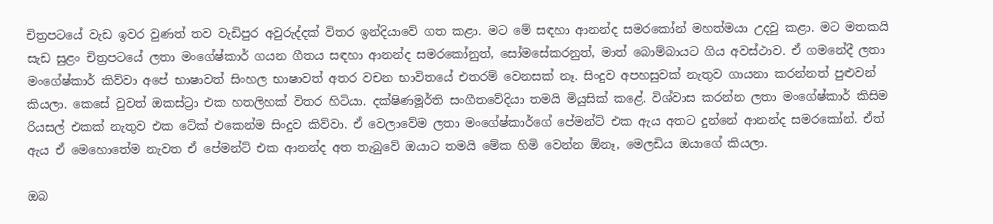චිත්‍රපටයේ වැඩ ඉවර වුණත් තව වැඩිපුර අවුරුද්දක් විතර ඉන්දියාවේ ගත කළා. මට මේ සඳහා ආනන්ද සමරකෝන් මහත්මයා උදවු කළා. මට මතකයි සැඩ සුළං චිත්‍රපටයේ ලතා මංගේෂ්කාර් ගයන ගීතය සඳහා ආනන්ද සමරකෝනුත්, සෝමසේකරනුත්, මාත් බොම්බායට ගිය අවස්ථාව. ඒ ගමනේදී ලතා මංගේෂ්කාර් කිව්වා අපේ භාෂාවත් සිංහල භාෂාවත් අතර වචන භාවිතයේ එතරම් වෙනසක් නෑ. සිංදුව අපහසුවක් නැතුව ගායනා කරන්නත් පුළුවන් කියලා. කෙසේ වුවත් ඔකස්ට්‍රා එක හතලිහක් විතර හිටියා. දක්ෂිණමූර්ති සංගීතවේදියා තමයි මියුසික් කළේ. විශ්වාස කරන්න ලතා මංගේෂ්කාර් කිසිම රියසල් එකක් නැතුව එක ටේක් එකෙන්ම සිංදුව කිව්වා. ඒ වෙලාවේම ලතා මංගේෂ්කාර්ගේ පේමන්ට් එක ඇය අතට දුන්නේ ආනන්ද සමරකෝන්. ඒත් ඇය ඒ මෙහොතේම නැවත ඒ පේමන්ට් එක ආනන්ද අත තැබුවේ ඔයාට තමයි මේක හිමි වෙන්න ඕනෑ, මෙලඩිය ඔයාගේ කියලා.

ඔබ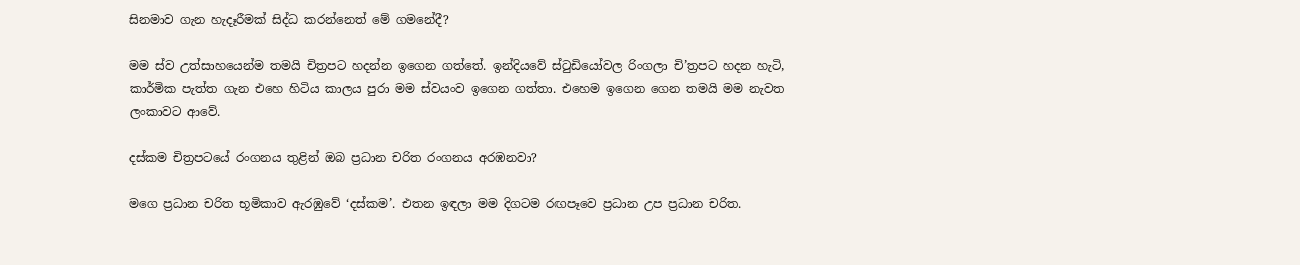සිනමාව ගැන හැදෑරීමක් සිද්ධ කරන්නෙත් මේ ගමනේදී?

මම ස්ව උත්සාහයෙන්ම තමයි චිත්‍රපට හදන්න ඉගෙන ගත්තේ. ඉන්දියවේ ස්ටුඩියෝවල රිංගලා චි’ත්‍රපට හදන හැටි, කාර්මික පැත්ත ගැන එහෙ හිටිය කාලය පුරා මම ස්වයංව ඉගෙන ගත්තා. එහෙම ඉගෙන ගෙන තමයි මම නැවත ලංකාවට ආවේ.

දස්කම චිත්‍රපටයේ රංගනය තුළින් ඔබ ප්‍රධාන චරිත රංගනය අරඹනවා?

මගෙ ප්‍රධාන චරිත භූමිකාව ඇරඹුවේ ‘දස්කම’. එතන ඉඳලා මම දිගටම රඟපෑවෙ ප්‍රධාන උප ප්‍රධාන චරිත.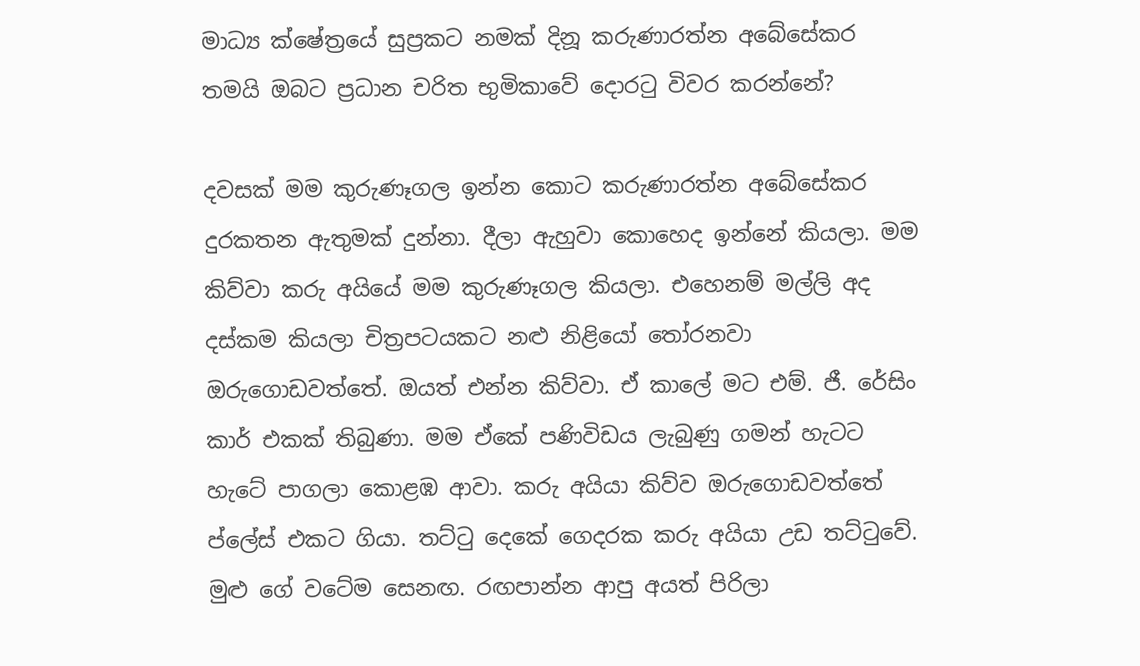මාධ්‍ය ක්ෂේත්‍රයේ සුප්‍රකට නමක් දිනූ කරුණාරත්න අබේසේකර තමයි ඔබට ප්‍රධාන චරිත භුමිකාවේ දොරටු විවර කරන්නේ?

දවසක් මම කුරුණෑගල ඉන්න කොට කරුණාරත්න අබේසේකර දුරකතන ඇතුමක් දුන්නා. දීලා ඇහුවා කොහෙද ඉන්නේ කියලා. මම කිව්වා කරු අයියේ මම කුරුණෑගල කියලා. එහෙනම් මල්ලි අද දස්කම කියලා චිත්‍රපටයකට නළු නිළියෝ තෝරනවා ඔරුගොඩවත්තේ. ඔයත් එන්න කිව්වා. ඒ කාලේ මට එම්. ජී. රේසිං කාර් එකක් තිබුණා. මම ඒකේ පණිවිඩය ලැබුණු ගමන් හැටට හැටේ පාගලා කොළඹ ආවා. කරු අයියා කිව්ව ඔරුගොඩවත්තේ ප්ලේස් එකට ගියා. තට්ටු දෙකේ ගෙදරක කරු අයියා උඩ තට්ටුවේ. මුළු ගේ වටේම සෙනඟ. රඟපාන්න ආපු අයත් පිරිලා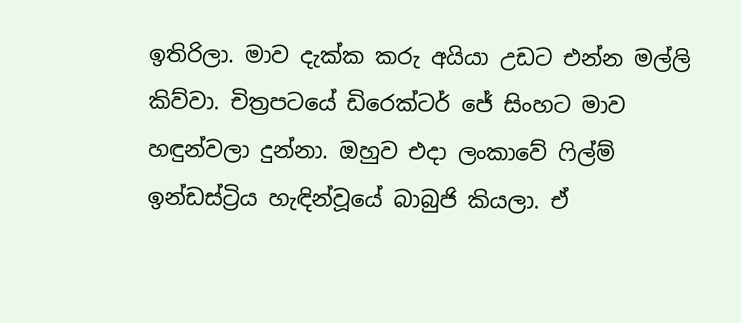ඉතිරිලා. මාව දැක්ක කරු අයියා උඩට එන්න මල්ලි කිව්වා. චිත්‍රපටයේ ඩිරෙක්ටර් ජේ සිංහට මාව හඳුන්වලා දුන්නා. ඔහුව එදා ලංකාවේ ෆිල්ම් ඉන්ඩස්ට්‍රිය හැඳින්වූයේ බාබුජි කියලා. ඒ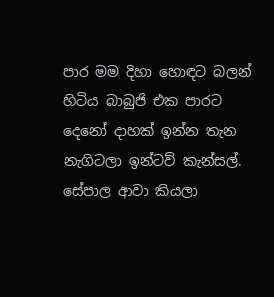පාර මම දිහා හොඳට බලන් හිටිය බාබුජි එක පාරට දෙනෝ දාහක් ඉන්න තැන නැගිටලා ඉන්ටව් කැන්සල්. සේපාල ආවා කියලා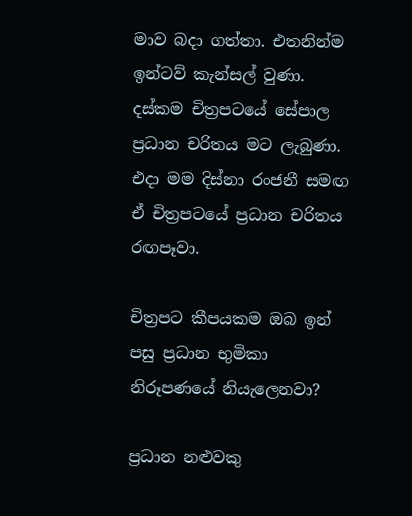මාව බදා ගත්තා. එතනින්ම ඉන්ටව් කැන්සල් වුණා. දස්කම චිත්‍රපටයේ සේපාල ප්‍රධාන චරිතය මට ලැබුණා. එදා මම දිස්නා රංජනී සමඟ ඒ චිත්‍රපටයේ ප්‍රධාන චරිතය රඟපෑවා.

චිත්‍රපට කීපයකම ඔබ ඉන් පසු ප්‍රධාන භුමිකා නිරූපණයේ නියැලෙනවා?

ප්‍රධාන නළුවකු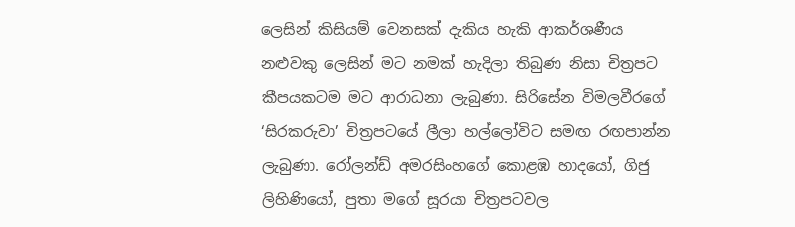ලෙසින් කිසියම් වෙනසක් දැකිය හැකි ආකර්ශණීය නළුවකු ලෙසින් මට නමක් හැදිලා තිබුණ නිසා චිත්‍රපට කීපයකටම මට ආරාධනා ලැබුණා. සිරිසේන විමලවීරගේ ‘සිරකරුවා’ චිත්‍රපටයේ ලීලා හල්ලෝවිට සමඟ රඟපාන්න ලැබුණා. රෝලන්ඩ් අමරසිංහගේ කොළඹ හාදයෝ, ගිජු ලිහිණියෝ, පුතා මගේ සූරයා චිත්‍රපටවල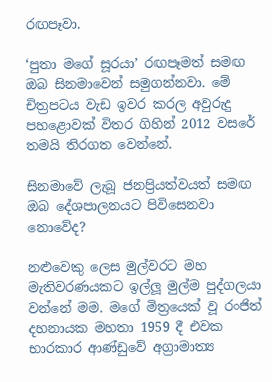රඟපෑවා.

‘පුතා මගේ සූරයා’ රඟපෑමත් සමඟ ඔබ සිනමාවෙන් සමුගන්නවා. මේ චිත්‍රපටය වැඩ ඉවර කරල අවුරුදු පහළොවක් විතර ගිහින් 2012 වසරේ තමයි තිරගත වෙන්නේ.

සිනමාවේ ලැබූ ජනප්‍රියත්වයත් සමඟ ඔබ දේශපාලනයට පිවිසෙනවා නොවේද?

නළුවෙකු ලෙස මුල්වරට මහ මැතිවරණයකට ඉල්ලූ මුල්ම පුද්ගලයා වන්නේ මම. මගේ මිත්‍රයෙක් වූ රංජිත් දහනායක මහතා 1959 දී එවක භාරකාර ආණ්ඩුවේ අග්‍රාමාත්‍ය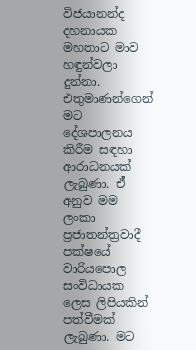විජයානන්ද දහනායක මහතාට මාව හඳුන්වලා දුන්නා. එතුමාණන්ගෙන් මට දේශපාලනය කිරීම සඳහා ආරාධනයක් ලැබුණා. ඒ් අනුව මම ලංකා ප්‍රජාතන්ත්‍රවාදී පක්ෂයේ වාරියපොල සංවිධායක ලෙස ලිපියකින් පත්වීමක් ලැබුණා. මට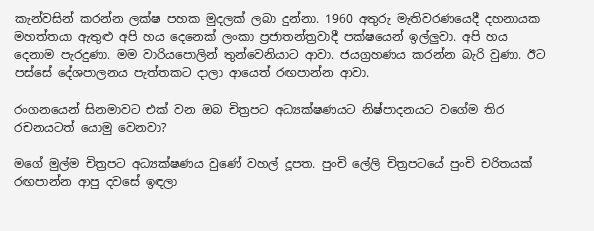කැන්වසින් කරන්න ලක්ෂ පහක මුදලක් ලබා දුන්නා. 1960 අතුරු මැතිවරණයෙදී දහනායක මහත්තයා ඇතුළු අපි හය දෙනෙක් ලංකා ප්‍රජාතන්ත්‍රවාදී පක්ෂයෙන් ඉල්ලුවා. අපි හය දෙනාම පැරදුණා. මම වාරියපොලින් තුන්වෙනියාට ආවා. ජයග්‍රහණය කරන්න බැරි වුණා. ඊට පස්සේ දේශපාලනය පැත්තකට දාලා ආයෙත් රඟපාන්න ආවා.

රංගනයෙන් සිනමාවට එක් වන ඔබ චිත්‍රපට අධ්‍යක්ෂණයට නිෂ්පාදනයට වගේම තිර රචනයටත් යොමු වෙනවා?

මගේ මුල්ම චිත්‍රපට අධ්‍යක්ෂණය වුණේ වහල් දූපත. පුංචි ලේලි චිත්‍රපටයේ පුංචි චරිතයක් රඟපාන්න ආපු දවසේ ඉඳලා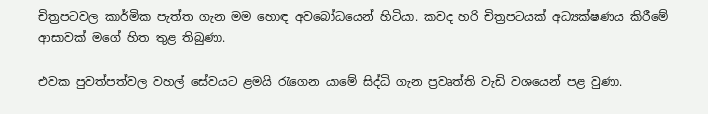චිත්‍රපටවල කාර්මික පැත්ත ගැන මම හොඳ අවබෝධයෙන් හිටියා. කවද හරි චිත්‍රපටයක් අධ්‍යක්ෂණය කිරීමේ ආසාවක් මගේ හිත තුළ තිබුණා.

එවක පුවත්පත්වල වහල් සේවයට ළමයි රැගෙන යාමේ සිද්ධි ගැන ප්‍රවෘත්ති වැඩි වශයෙන් පළ වුණා.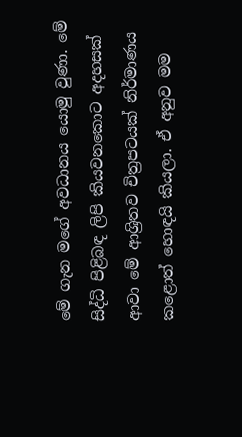මේ ගැන මගේ අවධානය යොමු වුණා. මේ සිද්ධි පිළිබඳ ලිපි කියවනකොට අදහසක් ආවා මේ ආශ්‍රිතව චිත්‍රපටයක් නිර්මාණය කළොත් හොඳයි කියලා. ඒ අනුව මම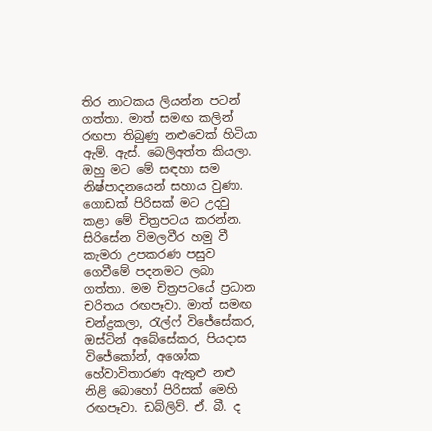තිර නාටකය ලියන්න පටන් ගත්තා. මාත් සමඟ කලින් රඟපා තිබුණු නළුවෙක් හිටියා ඇම්. ඇස්. බෙලිඅත්ත කියලා. ඔහු මට මේ සඳහා සම නිෂ්පාදනයෙන් සහාය වුණා. ගොඩක් පිරිසක් මට උදවු කළා මේ චිත්‍රපටය කරන්න. සිරිසේන විමලවීර හමු වී කැමරා උපකරණ පසුව ගෙවීමේ පදනමට ලබා ගත්තා. මම චිත්‍රපටයේ ප්‍රධාන චරිතය රඟපෑවා. මාත් සමඟ චන්ද්‍රකලා, රැල්ෆ් විජේසේකර, ඔස්ටින් අබේසේකර, පියදාස විජේකෝන්, අශෝක හේවාවිතාරණ ඇතුළු නළු නිළි බොහෝ පිරිසක් මෙහි රඟපෑවා. ඩබ්ලිව්. ඒ. බී. ද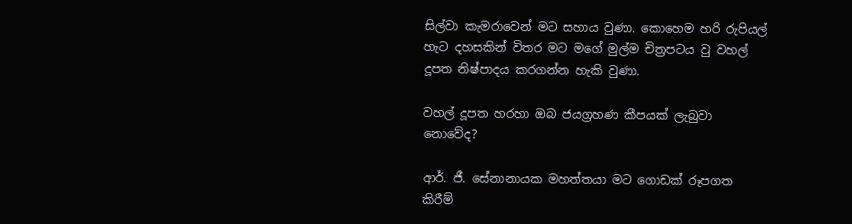සිල්වා කැමරාවෙන් මට සහාය වුණා. කොහෙම හරි රුපියල් හැට දහසකින් විතර මට මගේ මුල්ම චිත්‍රපටය වු වහල් දූපත නිෂ්පාදය කරගන්න හැකි වුණා.

වහල් දූපත හරහා ඔබ ජයග්‍රහණ කීපයක් ලැබුවා නොවේද?

ආර්. ජී. සේනානායක මහත්තයා මට ගොඩක් රූපගත කිරීම්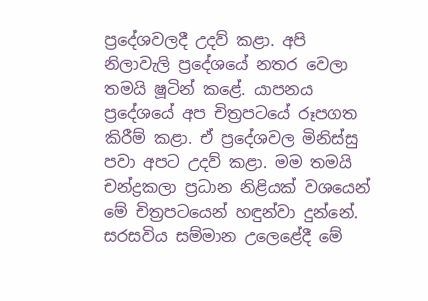ප්‍රදේශවලදී උදව් කළා. අපි නිලාවැලි ප්‍රදේශයේ නතර වෙලා තමයි ෂූටින් කළේ. යාපනය ප්‍රදේශයේ අප චිත්‍රපටයේ රූපගත කිරීම් කළා. ඒ ප්‍රදේශවල මිනිස්සු පවා අපට උදව් කළා. මම තමයි චන්ද්‍රකලා ප්‍රධාන නිළියක් වශයෙන් මේ චිත්‍රපටයෙන් හඳුන්වා දුන්නේ. සරසවිය සම්මාන උලෙළේදී මේ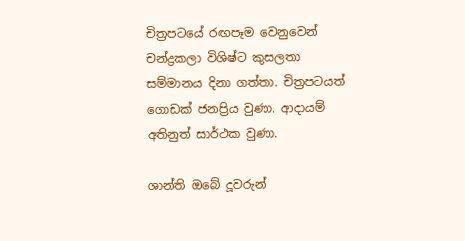චිත්‍රපටයේ රඟපෑම වෙනුවෙන් චන්ද්‍රකලා විශිෂ්ට කුසලතා සම්මානය දිනා ගත්තා. චිත්‍රපටයත් ගොඩක් ජනප්‍රිය වුණා. ආදායම් අතිනුත් සාර්ථක වුණා.

ශාන්ති ඔබේ දූවරුන්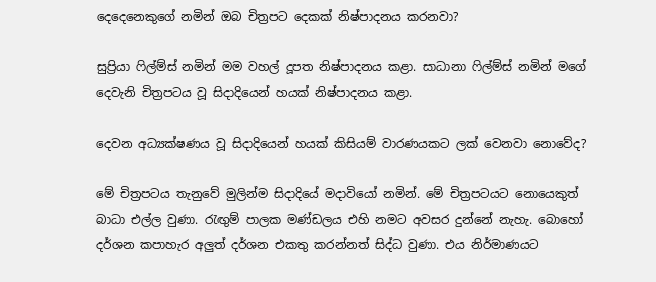දෙදෙනෙකුගේ නමින් ඔබ චිත්‍රපට දෙකක් නිෂ්පාදනය කරනවා?

සුප්‍රියා ෆිල්ම්ස් නමින් මම වහල් දූපත නිෂ්පාදනය කළා. සාධානා ෆිල්ම්ස් නමින් මගේ දෙවැනි චිත්‍රපටය වූ සිදාදියෙන් හයක් නිෂ්පාදනය කළා.

දෙවන අධ්‍යක්ෂණය වූ සිදාදියෙන් හයක් කිසියම් වාරණයකට ලක් වෙනවා නොවේද?

මේ චිත්‍රපටය තැනුවේ මුලින්ම සිදාදියේ මදාවියෝ නමින්. මේ චිත්‍රපටයට නොයෙකුත් බාධා එල්ල වුණා. රැඟුම් පාලක මණ්ඩලය එහි නමට අවසර දුන්නේ නැහැ. බොහෝ දර්ශන කපාහැර අලුත් දර්ශන එකතු කරන්නත් සිද්ධ වුණා. එය නිර්මාණයට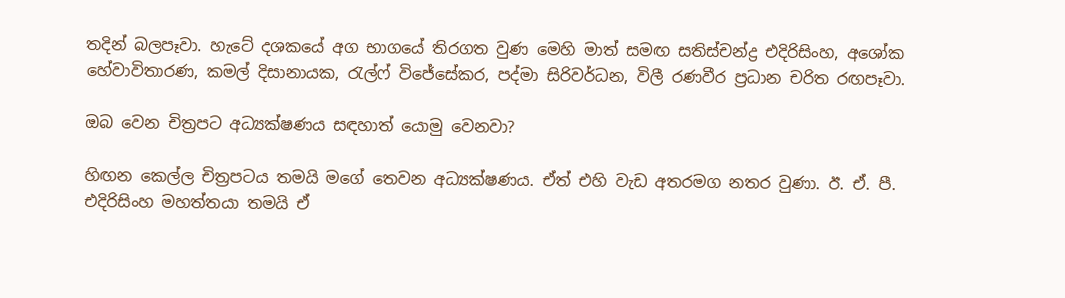තදින් බලපෑවා. හැටේ දශකයේ අග භාගයේ තිරගත වුණ මෙහි මාත් සමඟ සතිස්චන්ද්‍ර එදිරිසිංහ, අශෝක හේවාවිතාරණ, කමල් දිසානායක, රැල්ෆ් විජේසේකර, පද්මා සිරිවර්ධන, විලී රණවීර ප්‍රධාන චරිත රඟපෑවා.

ඔබ වෙන චිත්‍රපට අධ්‍යක්ෂණය සඳහාත් යොමු වෙනවා?

හිඟන කෙල්ල චිත්‍රපටය තමයි මගේ තෙවන අධ්‍යක්ෂණය. ඒත් එහි වැඩ අතරමග නතර වුණා. ඊ. ඒ. පී. එදිරිසිංහ මහත්තයා තමයි ඒ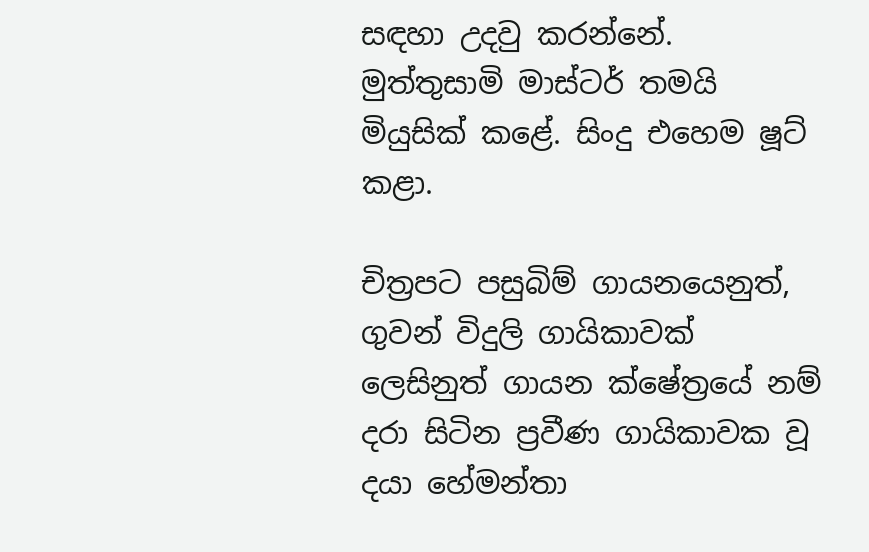සඳහා උදවු කරන්නේ. මුත්තුසාමි මාස්ටර් තමයි මියුසික් කළේ. සිංදු එහෙම ෂූට් කළා.

චිත්‍රපට පසුබිම් ගායනයෙනුත්, ගුවන් විදුලි ගායිකාවක් ලෙසිනුත් ගායන ක්ෂේත්‍රයේ නම් දරා සිටින ප්‍රවීණ ගායිකාවක වූ දයා හේමන්තා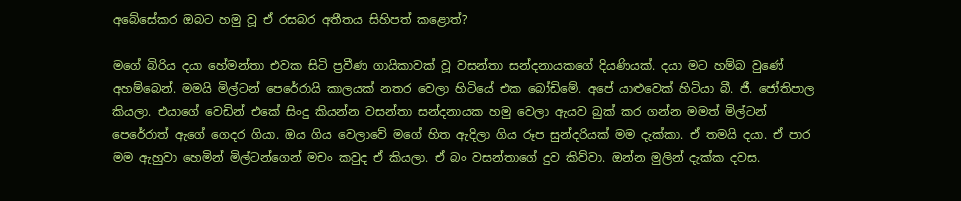අබේසේකර ඔබට හමු වූ ඒ රසබර අතීතය සිහිපත් කළොත්?

මගේ බිරිය දයා හේමන්තා එවක සිටි ප්‍රවීණ ගායිකාවක් වූ වසන්තා සන්දනායකගේ දියණියක්. දයා මට හම්බ වුණේ අහම්බෙන්. මමයි මිල්ටන් පෙරේරායි කාලයක් නතර වෙලා හිටියේ එක බෝඩිමේ. අපේ යාළුවෙක් හිටියා බී. ජී. ජෝතිපාල කියලා. එයාගේ වෙඩින් එකේ සිංදු කියන්න වසන්තා සන්දනායක හමු වෙලා ඇයව බුක් කර ගන්න මමත් මිල්ටන් පෙරේරාත් ඇගේ ගෙදර ගියා. ඔය ගිය වෙලාවේ මගේ හිත ඇදිලා ගිය රූප සුන්දරියක් මම දැක්කා. ඒ තමයි දයා. ඒ පාර මම ඇහුවා හෙමින් මිල්ටන්ගෙන් මචං කවුද ඒ කියලා. ඒ බං වසන්තාගේ දුව කිව්වා. ඔන්න මුලින් දැක්ක දවස.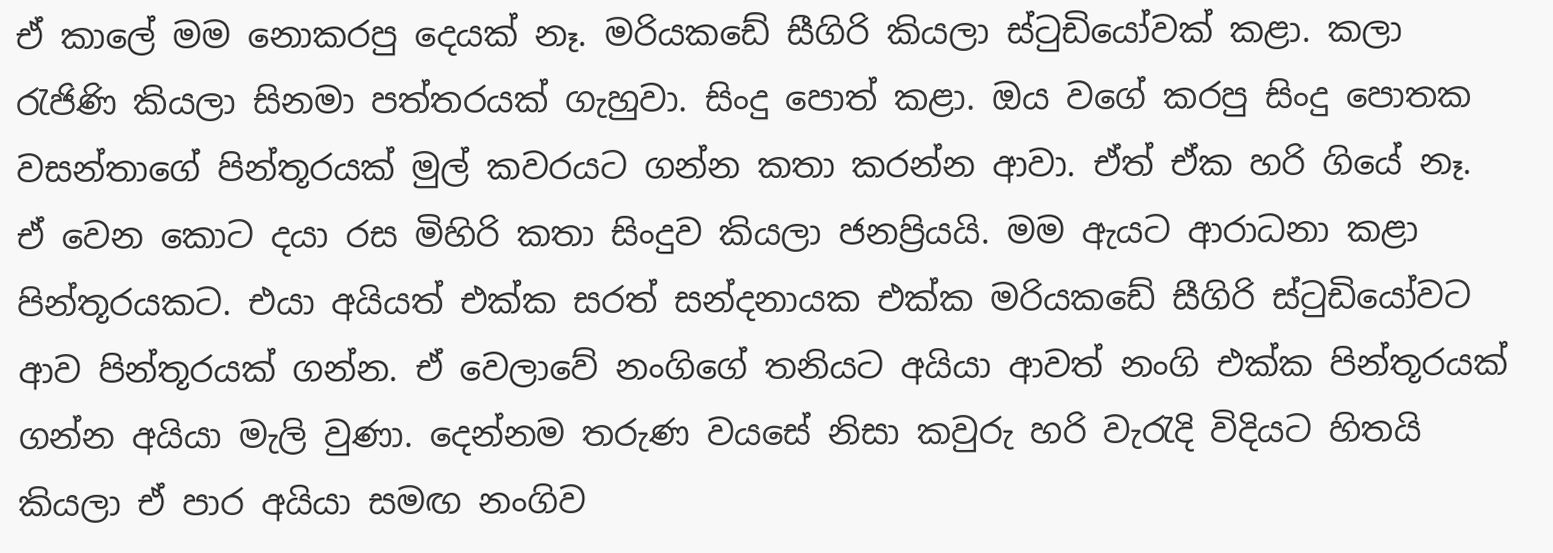ඒ කාලේ මම නොකරපු දෙයක් නෑ. මරියකඩේ සීගිරි කියලා ස්ටුඩියෝවක් කළා. කලා රැජිණි කියලා සිනමා පත්තරයක් ගැහුවා. සිංදු පොත් කළා. ඔය වගේ කරපු සිංදු පොතක වසන්තාගේ පින්තූරයක් මුල් කවරයට ගන්න කතා කරන්න ආවා. ඒත් ඒක හරි ගියේ නෑ. ඒ වෙන කොට දයා රස මිහිරි කතා සිංදුව කියලා ජනප්‍රියයි. මම ඇයට ආරාධනා කළා පින්තූරයකට. එයා අයියත් එක්ක සරත් සන්දනායක එක්ක මරියකඩේ සීගිරි ස්ටුඩියෝවට ආව පින්තූරයක් ගන්න. ඒ වෙලාවේ නංගිගේ තනියට අයියා ආවත් නංගි එක්ක පින්තූරයක් ගන්න අයියා මැලි වුණා. දෙන්නම තරුණ වයසේ නිසා කවුරු හරි වැරැදි විදියට හිතයි කියලා ඒ පාර අයියා සමඟ නංගිව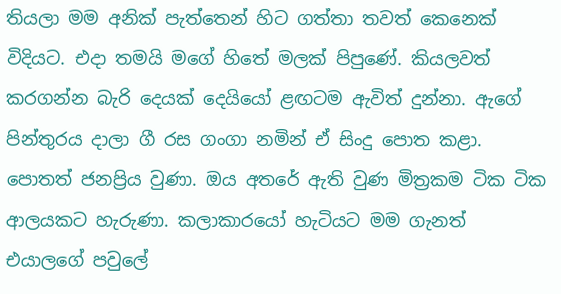තියලා මම අනික් පැත්තෙන් හිට ගත්තා තවත් කෙනෙක් විදියට. එදා තමයි මගේ හිතේ මලක් පිපුණේ. කියලවත් කරගන්න බැරි දෙයක් දෙයියෝ ළඟටම ඇවිත් දුන්නා. ඇගේ පින්තුරය දාලා ගී රස ගංගා නමින් ඒ සිංදු පොත කළා. පොතත් ජනප්‍රිය වුණා. ඔය අතරේ ඇති වුණ මිත්‍රකම ටික ටික ආලයකට හැරුණා. කලාකාරයෝ හැටියට මම ගැනත් එයාලගේ පවුලේ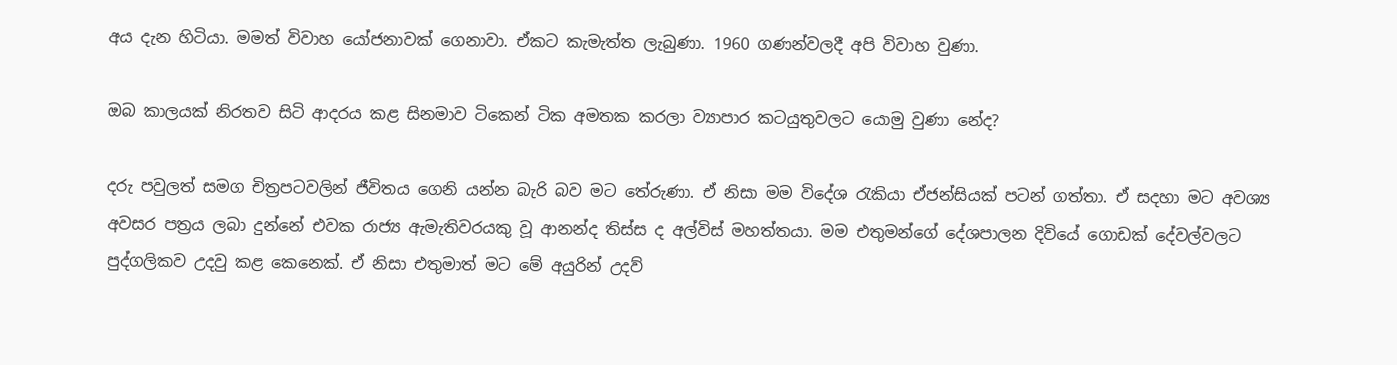අය දැන හිටියා. මමත් විවාහ යෝජනාවක් ගෙනාවා. ඒකට කැමැත්ත ලැබුණා. 1960 ගණන්වලදී අපි විවාහ වුණා.

ඔබ කාලයක් නිරතව සිටි ආදරය කළ සිනමාව ටිකෙන් ටික අමතක කරලා ව්‍යාපාර කටයුතුවලට යොමු වුණා නේද?

දරු පවුලත් සමග චිත්‍රපටවලින් ජීවිතය ගෙනි යන්න බැරි බව මට තේරුණා. ඒ නිසා මම විදේශ රැකියා ඒජන්සියක් පටන් ගත්තා. ඒ සදහා මට අවශ්‍ය අවසර පත්‍රය ලබා දුන්නේ එවක රාජ්‍ය ඇමැතිවරයකු වූ ආනන්ද තිස්ස ද අල්විස් මහත්තයා. මම එතුමන්ගේ දේශපාලන දිවියේ ගොඩක් දේවල්වලට පුද්ගලිකව උදවු කළ කෙනෙක්. ඒ නිසා එතුමාත් මට මේ අයුරින් උදව්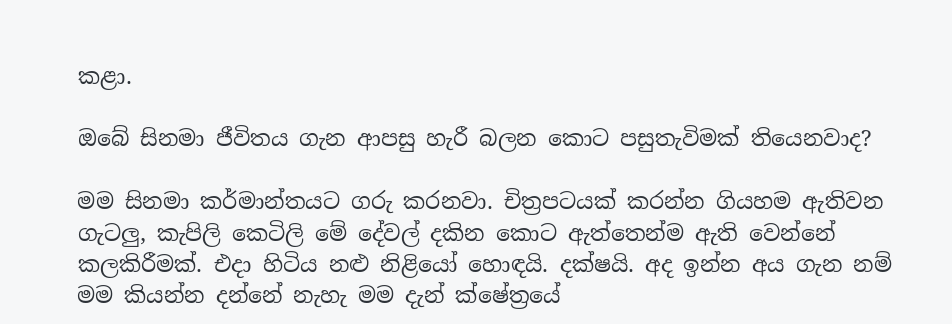කළා.

ඔබේ සිනමා ජීවිතය ගැන ආපසු හැරී බලන කොට පසුතැවිමක් තියෙනවාද?

මම සිනමා කර්මාන්තයට ගරු කරනවා. චිත්‍රපටයක් කරන්න ගියහම ඇතිවන ගැටලු, කැපිලි කෙටිලි මේ දේවල් දකින කොට ඇත්තෙන්ම ඇති වෙන්නේ කලකිරීමක්. එදා හිටිය නළු නිළියෝ හොඳයි. දක්ෂයි. අද ඉන්න අය ගැන නම් මම කියන්න දන්නේ නැහැ මම දැන් ක්ෂේත්‍රයේ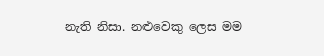නැති නිසා. නළුවෙකු ලෙස මම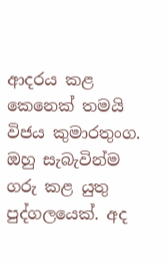ආදරය කළ කෙනෙක් තමයි විජය කුමාරතුංග. ඔහු සැබැවින්ම ගරු කළ යුතු පුද්ගලයෙක්. අද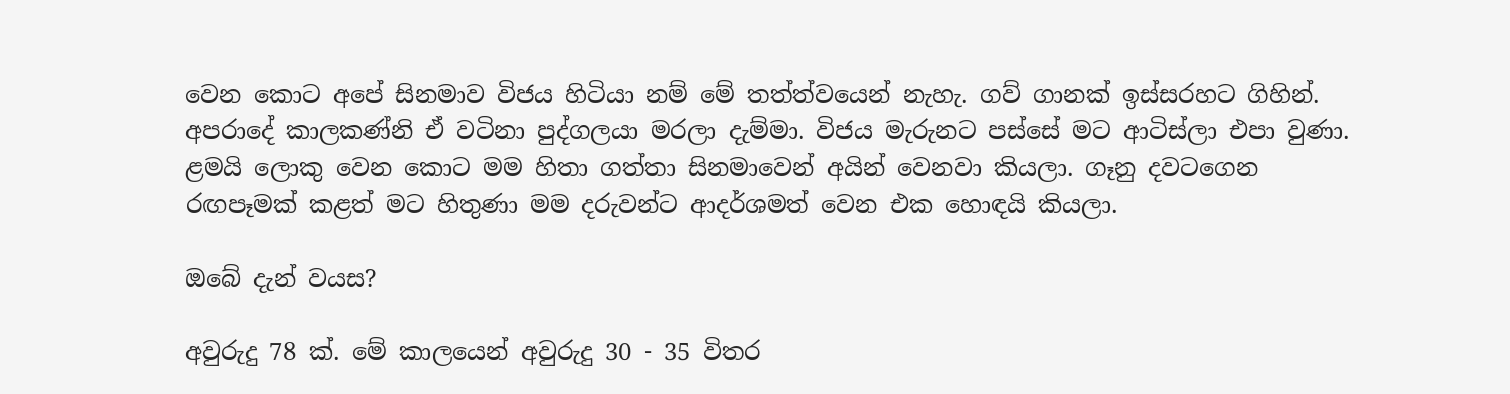වෙන කොට අපේ සිනමාව විජය හිටියා නම් මේ තත්ත්වයෙන් නැහැ. ගව් ගානක් ඉස්සරහට ගිහින්. අපරාදේ කාලකණ්නි ඒ වටිනා පුද්ගලයා මරලා දැම්මා. විජය මැරුනට පස්සේ මට ආටිස්ලා එපා වුණා. ළමයි ලොකු වෙන කොට මම හිතා ගත්තා සිනමාවෙන් අයින් වෙනවා කියලා. ගෑනු දවටගෙන රඟපෑමක් කළත් මට හිතුණා මම දරුවන්ට ආදර්ශමත් වෙන එක හොඳයි කියලා.

ඔබේ දැන් වයස?

අවුරුදු 78 ක්. මේ කාලයෙන් අවුරුදු 30 - 35 විතර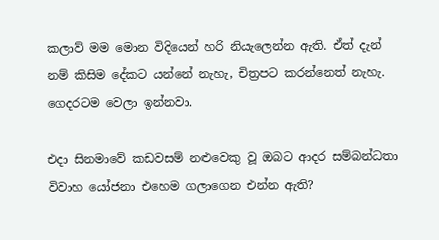කලාව් මම මොන විදියෙන් හරි නියැලෙන්න ඇති. ඒත් දැන් නම් කිසිම දේකට යන්නේ නැහැ, චිත්‍රපට කරන්නෙත් නැහැ. ගෙදරටම වෙලා ඉන්නවා.

එදා සිනමාවේ කඩවසම් නළුවෙකු වූ ඔබට ආදර සම්බන්ධතා විවාහ යෝජනා එහෙම ගලාගෙන එන්න ඇති?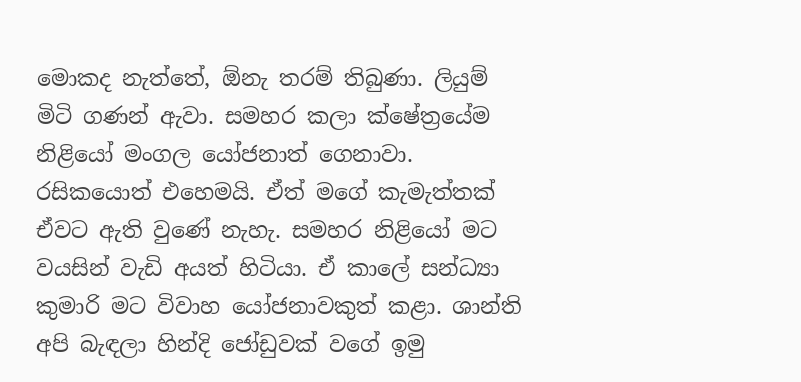මොකද නැත්තේ, ඕනැ තරම් තිබුණා. ලියුම් මිටි ගණන් ඇවා. සමහර කලා ක්ෂේත්‍රයේම නිළියෝ මංගල යෝජනාත් ගෙනාවා. රසිකයොත් එහෙමයි. ඒත් මගේ කැමැත්තක් ඒවට ඇති වුණේ නැහැ. සමහර නිළියෝ මට වයසින් වැඩි අයත් හිටියා. ඒ කාලේ සන්ධ්‍යා කුමාරි මට විවාහ යෝජනාවකුත් කළා. ශාන්ති අපි බැඳලා හින්දි ජෝඩුවක් වගේ ඉමු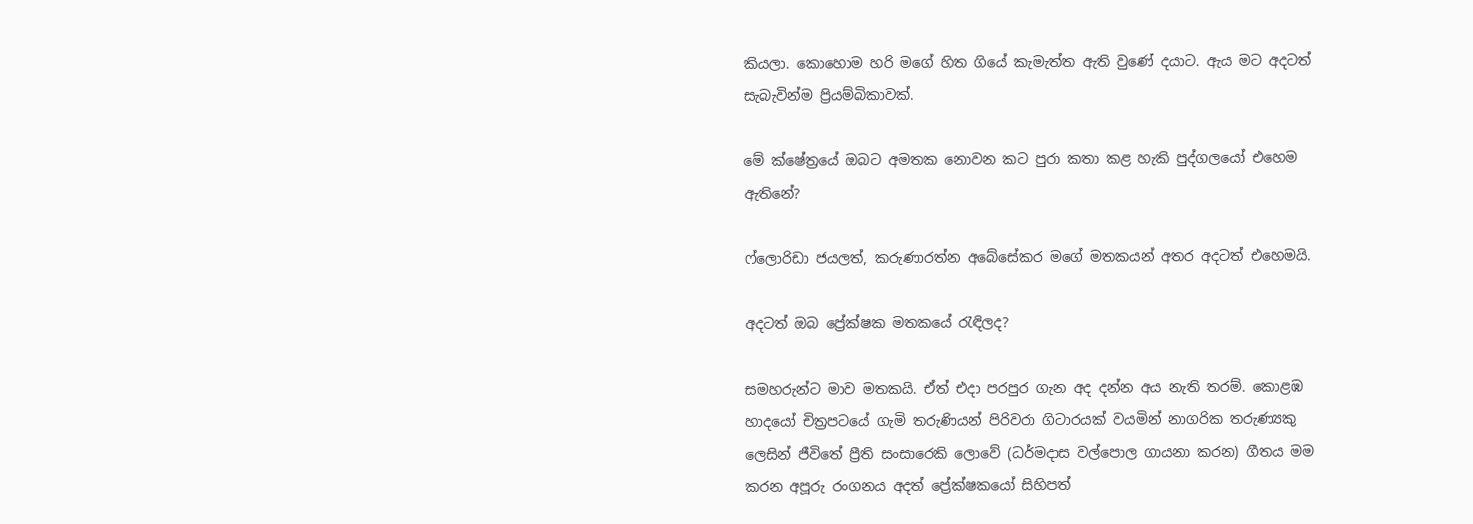කියලා. කොහොම හරි මගේ හිත ගියේ කැමැත්ත ඇති වුණේ දයාට. ඇය මට අදටත් සැබැවින්ම ප්‍රියම්බිකාවක්.

මේ ක්ෂේත්‍රයේ ඔබට අමතක නොවන කට පුරා කතා කළ හැකි පුද්ගලයෝ එහෙම ඇතිනේ?

ෆ්ලොරිඩා ජයලත්, කරුණාරත්න අබේසේකර මගේ මතකයන් අතර අදටත් එහෙමයි.

අදටත් ඔබ ප්‍රේක්ෂක මතකයේ රැඳිලද?

සමහරුන්ට මාව මතකයි. ඒත් එදා පරපුර ගැන අද දන්න අය නැති තරම්. කොළඹ හාදයෝ චිත්‍රපටයේ ගැමි තරුණියන් පිරිවරා ගිටාරයක් වයමින් නාගරික තරුණ්‍යකු ලෙසින් ජීවිතේ ප්‍රීති සංසාරෙකි ලොවේ (ධර්මදාස වල්පොල ගායනා කරන) ගීතය මම කරන අපූරු රංගනය අදත් ප්‍රේක්ෂකයෝ සිහිපත්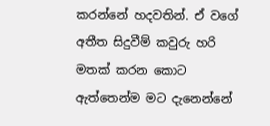කරන්නේ හදවතින්. ඒ වගේ අතීත සිදුවීම් කවුරු හරි මතක් කරන කොට ඇත්තෙන්ම මට දැනෙන්නේ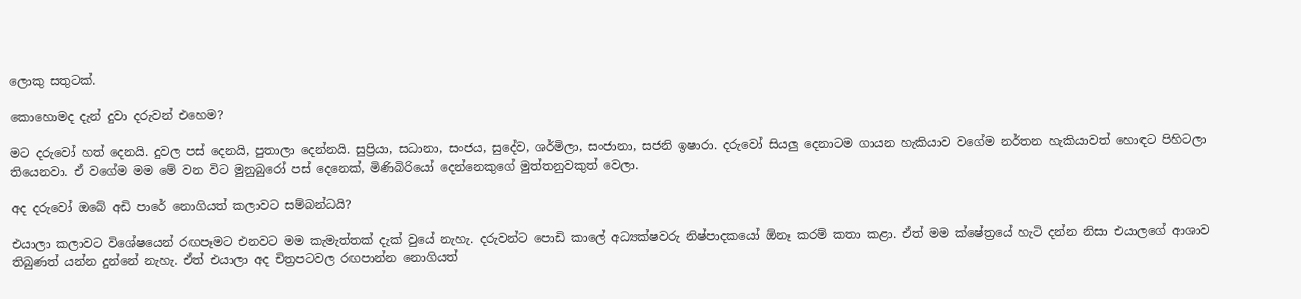ලොකු සතුටක්.

කොහොමද දැන් දුවා දරුවන් එහෙම?

මට දරුවෝ හත් දෙනයි. දුවල පස් දෙනයි, පුතාලා දෙන්නයි. සුප්‍රියා, සධානා, සංජය, සුදේව, ශර්මිලා, සංජානා, සජනි ඉෂාරා. දරුවෝ සියලු දෙනාටම ගායන හැකියාව වගේම නර්තන හැකියාවත් හොඳට පිහිටලා තියෙනවා. ඒ වගේම මම මේ වන විට මුනුබුරෝ පස් දෙනෙක්, මිණිබිරියෝ දෙන්නෙකුගේ මුත්තනුවකුත් වෙලා.

අද දරුවෝ ඔබේ අඩි පාරේ නොගියත් කලාවට සම්බන්ධයි?

එයාලා කලාවට විශේෂයෙන් රඟපෑමට එනවට මම කැමැත්තක් දැක් වුයේ නැහැ. දරුවන්ට පොඩි කාලේ අධ්‍යක්ෂවරු නිෂ්පාදකයෝ ඕනෑ කරම් කතා කළා. ඒත් මම ක්ෂේත්‍රයේ හැටි දන්න නිසා එයාලගේ ආශාව තිබුණත් යන්න දුන්නේ නැහැ. ඒත් එයාලා අද චිත්‍රපටවල රඟපාන්න නොගියත්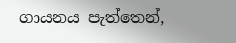ගායනය පැත්තෙන්,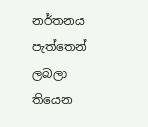නර්තනය පැත්තෙන් ලබලා තියෙන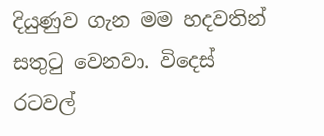දියුණුව ගැන මම හදවතින් සතුටු වෙනවා. විදෙස් රටවල්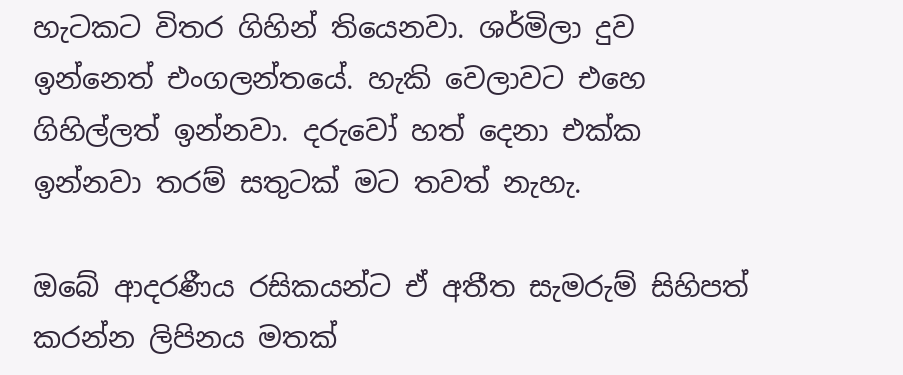හැටකට විතර ගිහින් තියෙනවා. ශර්මිලා දුව ඉන්නෙත් එංගලන්තයේ. හැකි වෙලාවට එහෙ ගිහිල්ලත් ඉන්නවා. දරුවෝ හත් දෙනා එක්ක ඉන්නවා තරම් සතුටක් මට තවත් නැහැ.

ඔබේ ආදරණීය රසිකයන්ට ඒ අතීත සැමරුම් සිහිපත් කරන්න ලිපිනය මතක්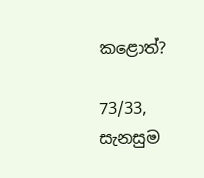කළොත්?

73/33, සැනසුම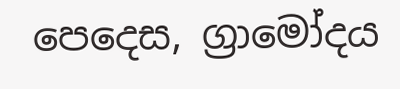පෙදෙස, ග්‍රාමෝදය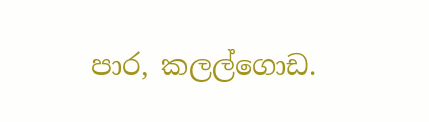පාර, කලල්ගොඩ.